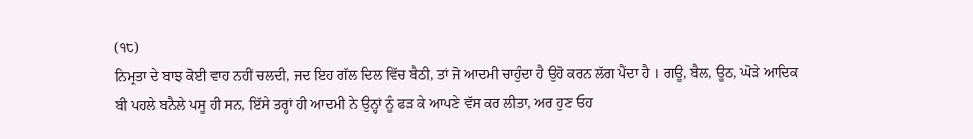(੧੮)
ਨਿਮ੍ਰਤਾ ਦੇ ਬਾਝ ਕੋਈ ਵਾਹ ਨਹੀਂ ਚਲਦੀ, ਜਦ ਇਹ ਗੱਲ ਦਿਲ ਵਿੱਚ ਬੈਠੀ, ਤਾਂ ਜੋ ਆਦਮੀ ਚਾਹੁੰਦਾ ਹੈ ਉਹੋ ਕਰਨ ਲੱਗ ਪੈਂਦਾ ਹੈ । ਗਊ, ਬੈਲ, ਊਠ, ਘੋੜੇ ਆਦਿਕ ਬੀ ਪਹਲੇ ਬਨੈਲੇ ਪਸੂ ਹੀ ਸਨ, ਇੱਸੇ ਤਰ੍ਹਾਂ ਹੀ ਆਦਮੀ ਨੇ ਉਨ੍ਹਾਂ ਨੂੰ ਫੜ ਕੇ ਆਪਣੇ ਵੱਸ ਕਰ ਲੀਤਾ, ਅਰ ਹੁਣ ਓਹ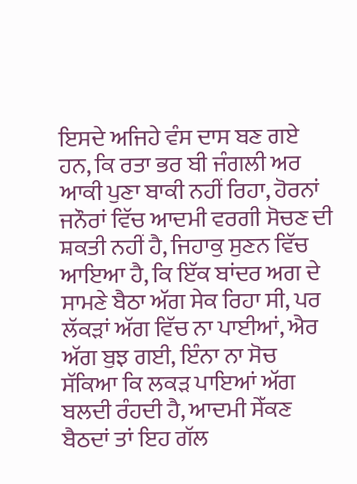ਇਸਦੇ ਅਜਿਹੇ ਵੰਸ ਦਾਸ ਬਣ ਗਏ ਹਨ, ਕਿ ਰਤਾ ਭਰ ਬੀ ਜੰਗਲੀ ਅਰ ਆਕੀ ਪੁਣਾ ਬਾਕੀ ਨਹੀਂ ਰਿਹਾ, ਹੋਰਨਾਂ ਜਨੌਰਾਂ ਵਿੱਚ ਆਦਮੀ ਵਰਗੀ ਸੋਚਣ ਦੀ ਸ਼ਕਤੀ ਨਹੀਂ ਹੈ, ਜਿਹਾਕੁ ਸੁਣਨ ਵਿੱਚ ਆਇਆ ਹੈ, ਕਿ ਇੱਕ ਬਾਂਦਰ ਅਗ ਦੇ ਸਾਮਣੇ ਬੈਠਾ ਅੱਗ ਸੇਕ ਰਿਹਾ ਸੀ, ਪਰ ਲੱਕੜਾਂ ਅੱਗ ਵਿੱਚ ਨਾ ਪਾਈਆਂ, ਐਰ ਅੱਗ ਬੁਝ ਗਈ, ਇੰਨਾ ਨਾ ਸੋਚ ਸੱਕਿਆ ਕਿ ਲਕੜ ਪਾਇਆਂ ਅੱਗ ਬਲਦੀ ਰੰਹਦੀ ਹੈ, ਆਦਮੀ ਸੇੱਕਣ ਬੈਠਦਾਂ ਤਾਂ ਇਹ ਗੱਲ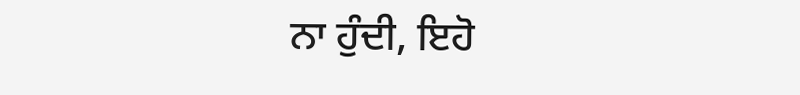ਨਾ ਹੁੰਦੀ, ਇਹੋ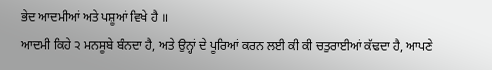ਭੇਦ ਆਦਮੀਆਂ ਅਤੇ ਪਸ਼ੂਆਂ ਵਿਖੇ ਹੈ ॥
ਆਦਮੀ ਕਿਹੇ ੨ ਮਨਸੂਬੇ ਬੰਨਦਾ ਹੈ, ਅਤੇ ਉਨ੍ਹਾਂ ਦੇ ਪੂਰਿਆਂ ਕਰਨ ਲਈ ਕੀ ਕੀ ਚਤੁਰਾਈਆਂ ਕੱਢਦਾ ਹੈ, ਆਪਣੇ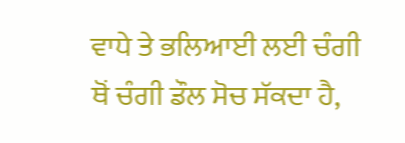ਵਾਧੇ ਤੇ ਭਲਿਆਈ ਲਈ ਚੰਗੀ ਥੋਂ ਚੰਗੀ ਡੌਲ ਸੋਚ ਸੱਕਦਾ ਹੈ,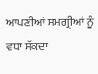ਆਪਣੀਆਂ ਸਮਗ੍ਰੀਆਂ ਨੂੰ ਵਧਾ ਸੱਕਦਾ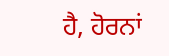ਹੈ, ਹੋਰਨਾਂ